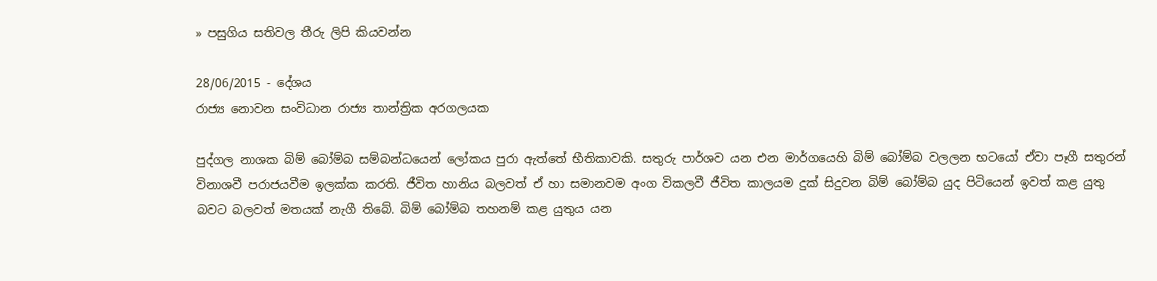» පසුගිය සතිවල තීරු ලිපි කියවන්න

28/06/2015 - දේශය
රාජ්‍ය නොවන සංවිධාන රාජ්‍ය තාන්ත්‍රික අරගලයක

පුද්ගල නාශක බිම් බෝම්බ සම්බන්ධයෙන් ලෝකය පුරා ඇත්තේ භීතිකාවකි. සතුරු පාර්ශව යන එන මාර්ගයෙහි බිම් බෝම්බ වලලන භටයෝ ඒවා පෑගී සතුරන් විනාශවී පරාජයවීම ඉලක්ක කරති. ජීවිත හානිය බලවත් ඒ හා සමානවම අංග විකලවී ජීවිත කාලයම දුක් සිදුවන බිම් බෝම්බ යුද පිටියෙන් ඉවත් කළ යුතු බවට බලවත් මතයක් නැගී තිබේ. බිම් බෝම්බ තහනම් කළ යුතුය යන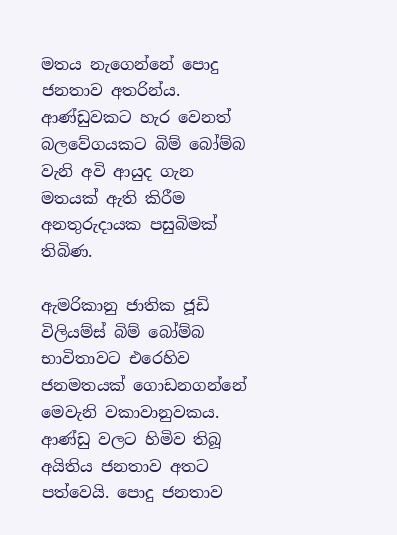මතය නැගෙන්නේ පොදු ජනතාව අතරින්ය. ආණ්ඩුවකට හැර වෙනත් බලවේගයකට බිම් බෝම්බ වැනි අවි ආයුද ගැන මතයක් ඇති කිරීම අනතුරුදායක පසුබිමක් තිබිණ.

ඇමරිකානු ජාතික ජූඩි විලියම්ස් බිම් බෝම්බ භාවිතාවට එරෙහිව ජනමතයක් ගොඩනගන්නේ මෙවැනි වකාවානුවකය. ආණ්ඩු වලට හිමිව තිබූ අයිතිය ජනතාව අතට පත්වෙයි. පොදු ජනතාව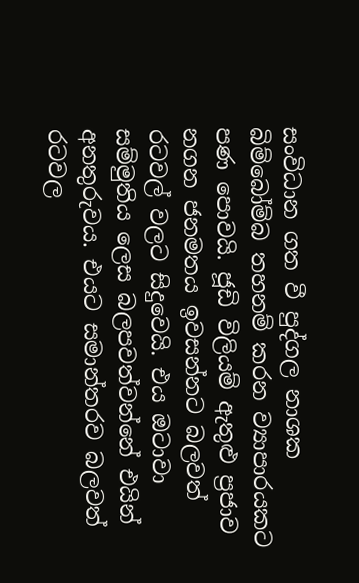සංවිධාන ගත වී පුද්ගල නාශක බිම්බෝම්බ තහනම් කරන ව්‍යාපාරයකට පණ පොවයි. ජූඩි විලියම් ඇතුළු ප්‍රජාව නගන ජනමතය ඉවසන්නට බලවත් රටවල් වලට සිදුවෙයි. එය ඔටාවා සම්මුතිය ලෙස බලපවත්වන්නේ එයින් අනතුරුවය. එයට සමාන්තරව බලවත් රටවල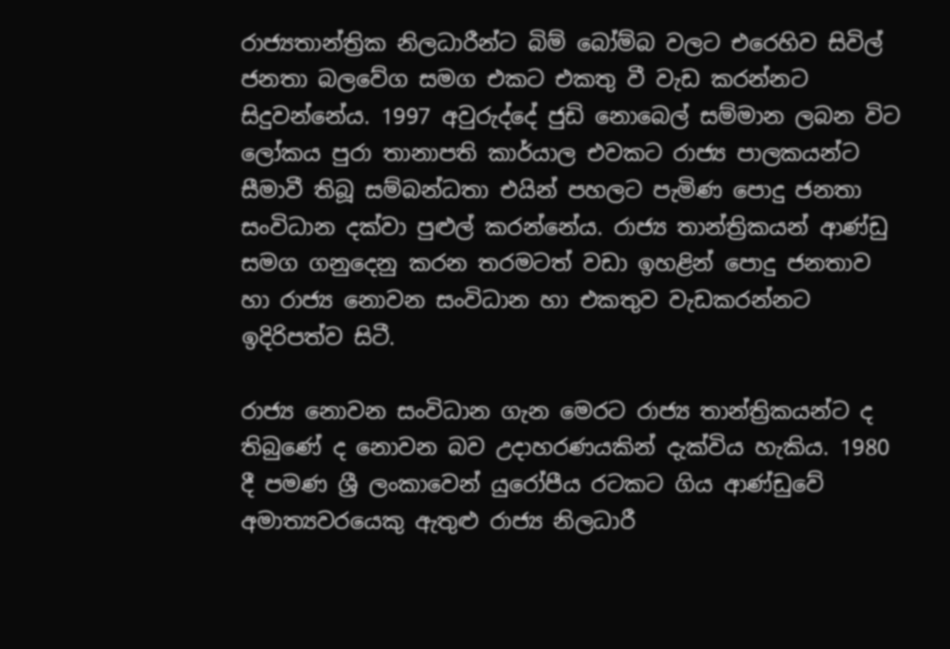රාජ්‍යතාන්ත්‍රික නිලධාරීන්ට බිම් බෝම්බ වලට එරෙහිව සිවිල් ජනතා බලවේග සමග එකට එකතු වී වැඩ කරන්නට සිදුවන්නේය. 1997 අවුරුද්දේ ජුඩි නොබෙල් සම්මාන ලබන විට ලෝකය පුරා තානාපති කාර්යාල එවකට රාජ්‍ය පාලකයන්ට සීමාවී තිබූ සම්බන්ධතා එයින් පහලට පැමිණ පොදු ජනතා සංවිධාන දක්වා පුළුල් කරන්නේය. රාජ්‍ය තාන්ත්‍රිකයන් ආණ්ඩු සමග ගනුදෙනු කරන තරමටත් වඩා ඉහළින් පොදු ජනතාව හා රාජ්‍ය නොවන සංවිධාන හා එකතුව වැඩකරන්නට ඉදිරිපත්ව සිටී.

රාජ්‍ය නොවන සංවිධාන ගැන මෙරට රාජ්‍ය තාන්ත්‍රිකයන්ට ද තිබුණේ ද නොවන බව උදාහරණයකින් දැක්විය හැකිය. 1980 දී පමණ ශ්‍රී ලංකාවෙන් යුරෝපීය රටකට ගිය ආණ්ඩුවේ අමාත්‍යවරයෙකු ඇතුළු රාජ්‍ය නිලධාරී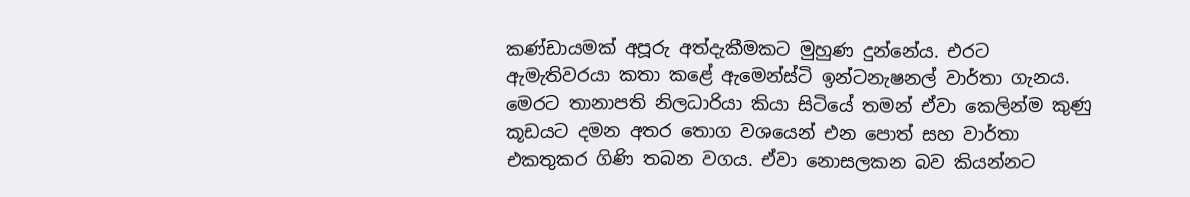කණ්ඩායමක් අපූරු අත්දැකීමකට මුහුණ දුන්නේය. එරට ඇමැතිවරයා කතා කළේ ඇමෙන්ස්ටි ඉන්ටනැෂනල් වාර්තා ගැනය. මෙරට තානාපති නිලධාරියා කියා සිටියේ තමන් ඒවා කෙලින්ම කුණු කූඩයට දමන අතර තොග වශයෙන් එන පොත් සහ වාර්තා එකතුකර ගිණි තබන වගය. ඒවා නොසලකන බව කියන්නට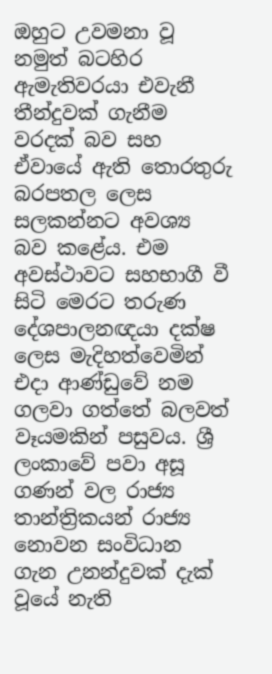ඔහුට උවමනා වූ නමුත් බටහිර ඇමැතිවරයා එවැනී තීන්දුවක් ගැනීම වරදක් බව සහ ඒවායේ ඇති තොරතුරු බරපතල ලෙස සලකන්නට අවශ්‍ය බව කළේය. එම අවස්ථාවට සහභාගී වී සිටි මෙරට තරුණ දේශපාලනඥයා දක්ෂ ලෙස මැදිහත්වෙමින් එදා ආණ්ඩුවේ නම ගලවා ගත්තේ බලවත් වෑයමකින් පසුවය. ශ්‍රී ලංකාවේ පවා අසූ ගණන් වල රාජ්‍ය තාන්ත්‍රිකයන් රාජ්‍ය නොවන සංවිධාන ගැන උනන්දුවක් දැක් වූයේ නැති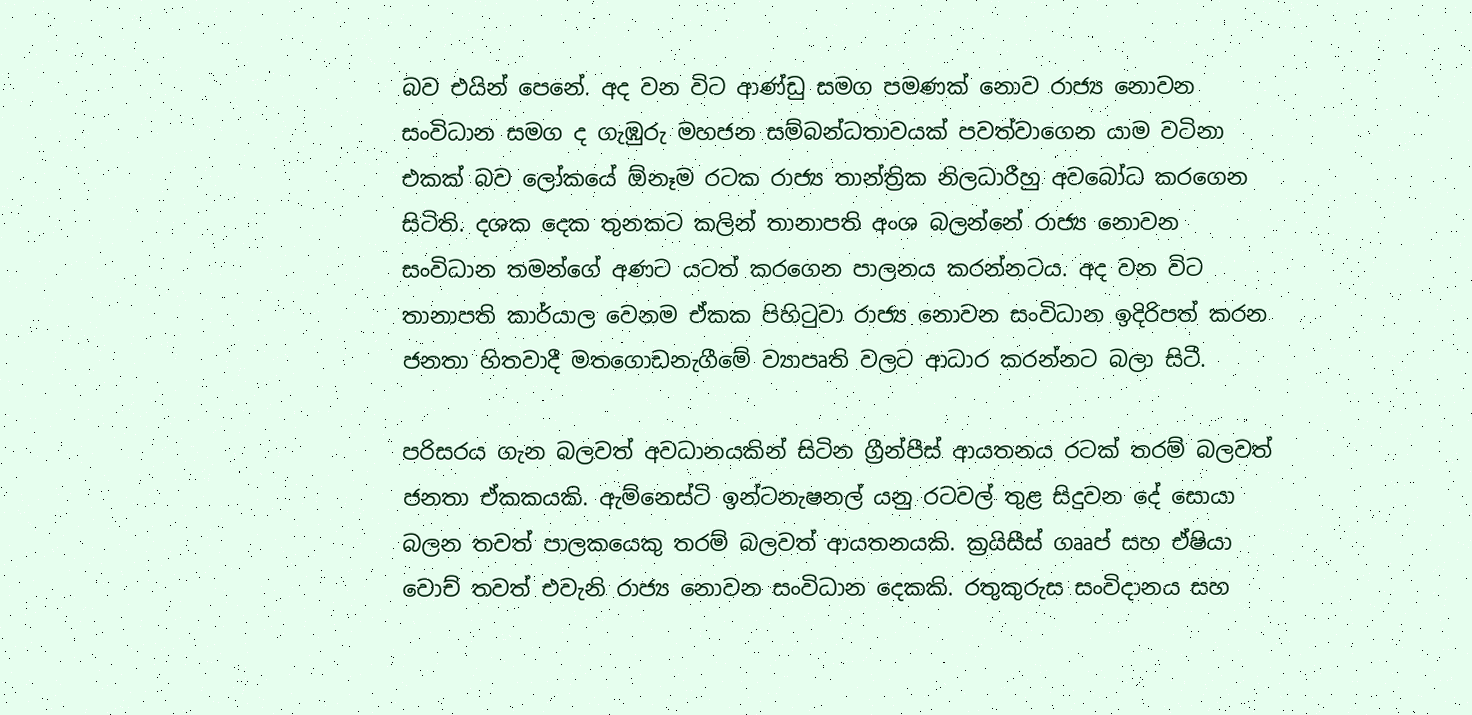බව එයින් පෙනේ. අද වන විට ආණ්ඩු සමග පමණක් නොව රාජ්‍ය නොවන සංවිධාන සමග ද ගැඹුරු මහජන සම්බන්ධතාවයක් පවත්වාගෙන යාම වටිනා එකක් බව ලෝකයේ ඕනෑම රටක රාජ්‍ය තාන්ත්‍රික නිලධාරීහු අවබෝධ කරගෙන සිටිති. දශක දෙක තුනකට කලින් තානාපති අංශ බලන්නේ රාජ්‍ය නොවන සංවිධාන තමන්ගේ අණට යටත් කරගෙන පාලනය කරන්නටය. අද වන විට තානාපති කාර්යාල වෙනම ඒකක පිහිටුවා රාජ්‍ය නොවන සංවිධාන ඉදිරිපත් කරන ජනතා හිතවාදී මතගොඩනැගීමේ ව්‍යාපෘති වලට ආධාර කරන්නට බලා සිටී.

පරිසරය ගැන බලවත් අවධානයකින් සිටින ග්‍රීන්පීස් ආයතනය රටක් තරම් බලවත් ජනතා ඒකකයකි. ඇම්නෙස්ටි ඉන්ටනැෂනල් යනු රටවල් තුළ සිදුවන දේ සොයා බලන තවත් පාලකයෙකු තරම් බලවත් ආයතනයකි. ක්‍රයිසීස් ගෲප් සහ ඒෂියා වොච් තවත් එවැනි රාජ්‍ය නොවන සංවිධාන දෙකකි. රතුකුරුස සංවිදානය සහ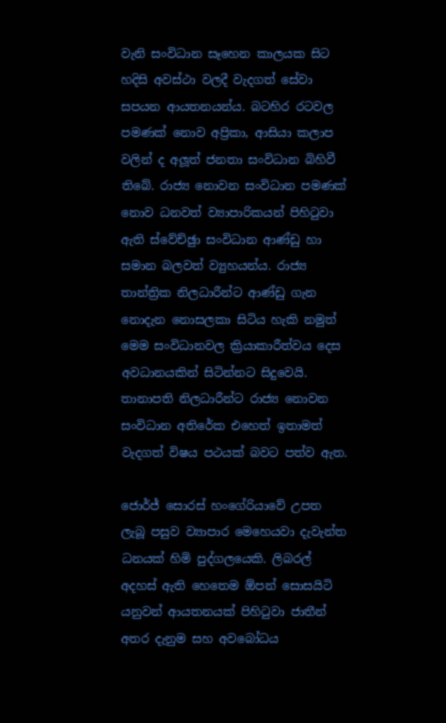වැනි සංවිධාන සෑහෙන කාලයක සිට හදිසි අවස්ථා වලදී වැදගත් සේවා සපයන ආයතනයන්ය. බටහිර රටවල පමණක් නොව අප්‍රිකා, ආසියා කලාප වලින් ද අලූත් ජනතා සංවිධාන බිහිවී තිබේ. රාජ්‍ය නොවන සංවිධාන පමණක් නොව ධනවත් ව්‍යාපාරිකයන් පිහිටුවා ඇති ස්වේච්ඡුා සංවිධාන ආණ්ඩු හා සමාන බලවත් ව්‍යුහයන්ය. රාජ්‍ය තාන්ත්‍රික නිලධාරීන්ට ආණ්ඩු ගැන නොදැන නොසලකා සිටිය හැකි නමුත් මෙම සංවිධානවල ක්‍රියාකාරීත්වය දෙස අවධානයකින් සිටින්නට සිදුවෙයි. තානාපති නිලධාරීන්ට රාජ්‍ය නොවන සංවිධාන අතිරේක එහෙත් ඉතාමත් වැදගත් විෂය පථයක් බවට පත්ව ඇත.

ජොර්ජ් සොරස් හංගේරියාවේ උපත ලැබූ පසුව ව්‍යාපාර මෙහෙයවා දැවැන්ත ධනයක් හිමි පුද්ගලයෙකි. ලිබරල් අදහස් ඇති හෙතෙම ඕපන් සොසයිටි යනුවන් ආයතනයක් පිහිටුවා ජාතීන් අතර දැනුම සහ අවබෝධය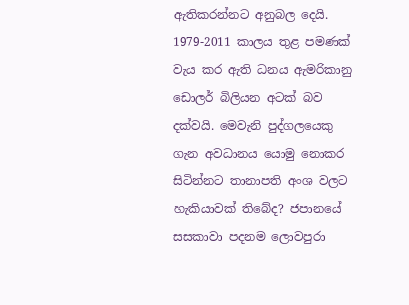ඇතිකරන්නට අනුබල දෙයි. 1979-2011 කාලය තුළ පමණක් වැය කර ඇති ධනය ඇමරිකානු ඩොලර් බිලියන අටක් බව දක්වයි. මෙවැනි පුද්ගලයෙකු ගැන අවධානය යොමු නොකර සිටින්නට තානාපති අංශ වලට හැකියාවක් තිබේද? ජපානයේ සසකාවා පදනම ලොවපුරා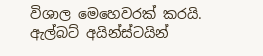විශාල මෙහෙවරක් කරයි. ඇල්බට් අයින්ස්ටයින්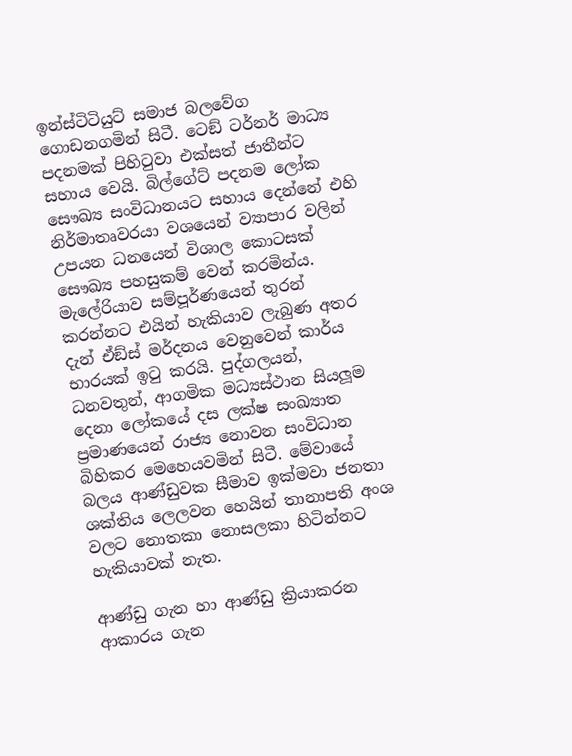ඉන්ස්ටිටියුට් සමාජ බලවේග ගොඩනගමින් සිටී. ටෙඞ් ටර්නර් මාධ්‍ය පදනමක් පිහිටුවා එක්සත් ජාතීන්ට සහාය වෙයි. බිල්ගේට් පදනම ලෝක සෞඛ්‍ය සංවිධානයට සහාය දෙන්නේ එහි නිර්මාතෘවරයා වශයෙන් ව්‍යාපාර වලින් උපයන ධනයෙන් විශාල කොටසක් සෞඛ්‍ය පහසුකම් වෙන් කරමින්ය. මැලේරියාව සම්පූර්ණයෙන් තුරන් කරන්නට එයින් හැකියාව ලැබුණ අතර දැන් ඒඞ්ස් මර්දනය වෙනුවෙන් කාර්ය භාරයක් ඉටු කරයි. පුද්ගලයන්, ධනවතුන්, ආගමික මධ්‍යස්ථාන සියලූම දෙනා ලෝකයේ දස ලක්ෂ සංඛ්‍යාත ප්‍රමාණයෙන් රාජ්‍ය නොවන සංවිධාන බිහිකර මෙහෙයවමින් සිටී. මේවායේ බලය ආණ්ඩුවක සීමාව ඉක්මවා ජනතා ශක්තිය ලෙලවන හෙයින් තානාපති අංශ වලට නොතකා නොසලකා හිටින්නට හැකියාවක් නැත.

ආණ්ඩු ගැන හා ආණ්ඩු ක්‍රියාකරන ආකාරය ගැන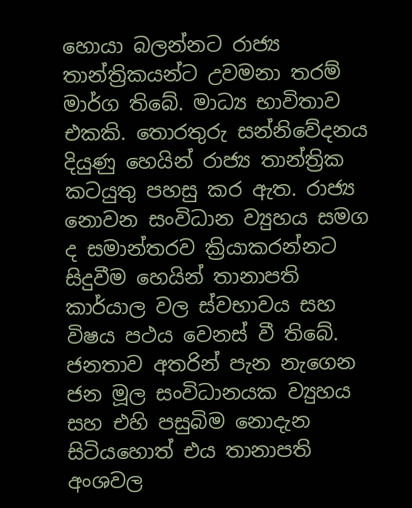හොයා බලන්නට රාජ්‍ය තාන්ත්‍රිකයන්ට උවමනා තරම් මාර්ග තිබේ. මාධ්‍ය භාවිතාව එකකි. තොරතුරු සන්නිවේදනය දියුණු හෙයින් රාජ්‍ය තාන්ත්‍රික කටයුතු පහසු කර ඇත. රාජ්‍ය නොවන සංවිධාන ව්‍යුහය සමග ද සමාන්තරව ක්‍රියාකරන්නට සිදුවීම හෙයින් තානාපති කාර්යාල වල ස්වභාවය සහ විෂය පථය වෙනස් වී තිබේ. ජනතාව අතරින් පැන නැගෙන ජන මූල සංවිධානයක ව්‍යුහය සහ එහි පසුබිම නොදැන සිටියහොත් එය තානාපති අංශවල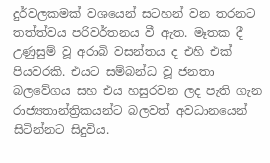දුර්වලකමක් වශයෙන් සටහන් වන තරනට තත්ත්වය පරිවර්තනය වී ඇත. මෑතක දී උණුසුම් වූ අරාබි වසන්තය ද එහි එක් පියවරකි. එයට සම්බන්ධ වූ ජනතා බලවේගය සහ එය හසුරවන ලද පැති ගැන රාජ්‍යතාන්ත්‍රිකයන්ට බලවත් අවධානයෙන් සිටින්නට සිදුවිය.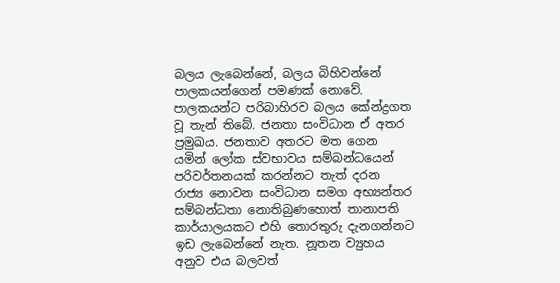බලය ලැබෙන්නේ, බලය බිහිවන්නේ පාලකයන්ගෙන් පමණක් නොවේ. පාලකයන්ට පරිබාහිරව බලය කේන්ද්‍රගත වූ තැන් තිබේ. ජනතා සංවිධාන ඒ අතර ප්‍රමුඛය. ජනතාව අතරට මත ගෙන යමින් ලෝක ස්වභාවය සම්බන්ධයෙන් පරිවර්තනයක් කරන්නට තැත් දරන රාජ්‍ය නොවන සංවිධාන සමග අභ්‍යන්තර සම්බන්ධතා නොතිබුණහොත් තානාපති කාර්යාලයකට එහි තොරතුරු දැනගන්නට ඉඩ ලැබෙන්නේ නැත. නූතන ව්‍යුහය අනුව එය බලවත්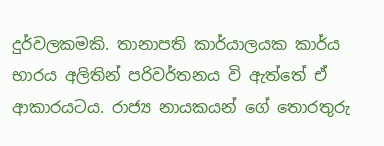දුර්වලකමකි. තානාපති කාර්යාලයක කාර්ය භාරය අලිතින් පරිවර්තනය වි ඇත්තේ ඒ ආකාරයටය. රාජ්‍ය නායකයන් ගේ තොරතුරු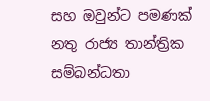සහ ඔවුන්ට පමණක් නතු රාජ්‍ය තාන්ත්‍රික සම්බන්ධතා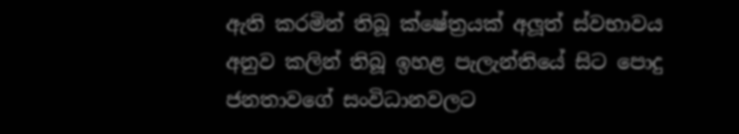ඇති කරමින් තිබූ ක්ෂේත්‍රයක් අලූත් ස්වභාවය අනුව කලින් තිබූ ඉහළ පැලැන්තියේ සිට පොදු ජනතාවගේ සංවිධානවලට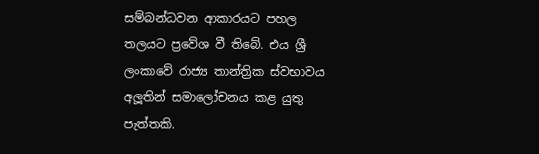සම්බන්ධවන ආකාරයට පහල තලයට ප්‍රවේශ වී තිබේ. එය ශ්‍රී ලංකාවේ රාජ්‍ය තාන්ත්‍රික ස්වභාවය අලූතින් සමාලෝචනය කළ යුතු පැත්තකි.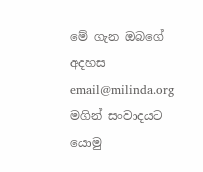මේ ගැන ඔබගේ අදහස email@milinda.org මගින් සංවාදයට යොමු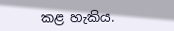කළ හැකිය.